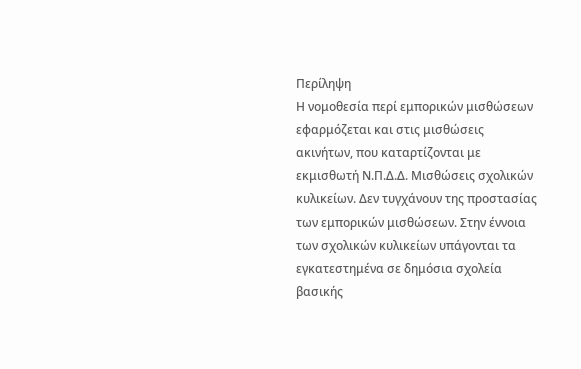Περίληψη
Η νομοθεσία περί εμπορικών μισθώσεων εφαρμόζεται και στις μισθώσεις ακινήτων, που καταρτίζονται με εκμισθωτή Ν.Π.Δ.Δ. Μισθώσεις σχολικών κυλικείων. Δεν τυγχάνουν της προστασίας των εμπορικών μισθώσεων. Στην έννοια των σχολικών κυλικείων υπάγονται τα εγκατεστημένα σε δημόσια σχολεία βασικής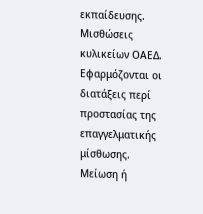εκπαίδευσης. Μισθώσεις κυλικείων ΟΑΕΔ. Εφαρμόζονται οι διατάξεις περί προστασίας της επαγγελματικής μίσθωσης. Μείωση ή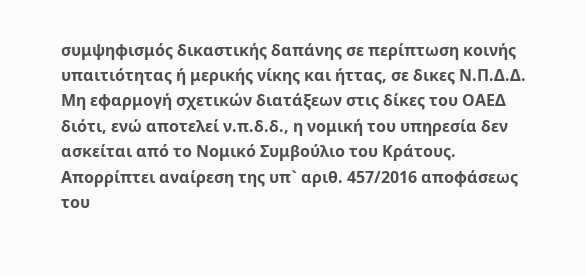συμψηφισμός δικαστικής δαπάνης σε περίπτωση κοινής υπαιτιότητας ή μερικής νίκης και ήττας, σε δικες Ν.Π.Δ.Δ. Μη εφαρμογή σχετικών διατάξεων στις δίκες του ΟΑΕΔ διότι, ενώ αποτελεί ν.π.δ.δ., η νομική του υπηρεσία δεν ασκείται από το Νομικό Συμβούλιο του Κράτους. Απορρίπτει αναίρεση της υπ` αριθ. 457/2016 αποφάσεως του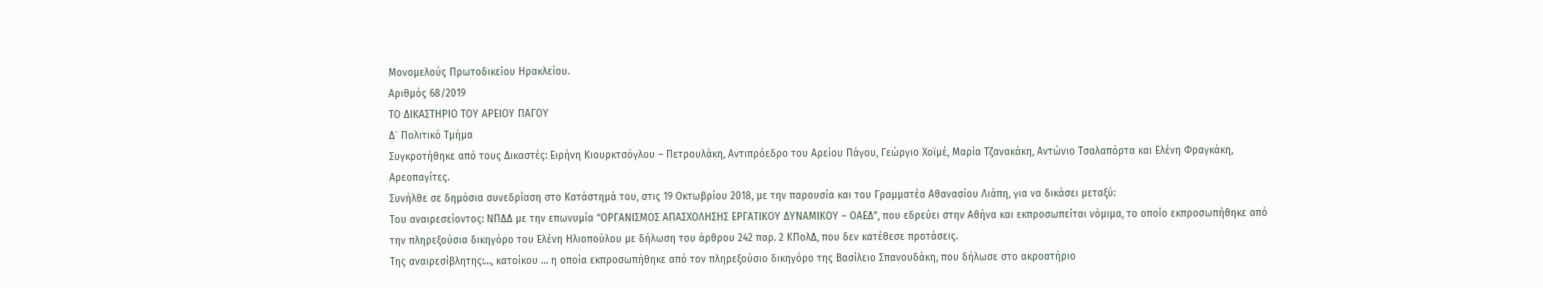Μονομελούς Πρωτοδικείου Ηρακλείου.
Αριθμός 68/2019
ΤΟ ΔΙΚΑΣΤΗΡΙΟ ΤΟΥ ΑΡΕΙΟΥ ΠΑΓΟΥ
Δ` Πολιτικό Τμήμα
Συγκροτήθηκε από τους Δικαστές: Ειρήνη Κιουρκτσόγλου – Πετρουλάκη, Αντιπρόεδρο του Αρείου Πάγου, Γεώργιο Χοϊμέ, Μαρία Τζανακάκη, Αντώνιο Τσαλαπόρτα και Ελένη Φραγκάκη, Αρεοπαγίτες.
Συνήλθε σε δημόσια συνεδρίαση στο Κατάστημά του, στις 19 Οκτωβρίου 2018, με την παρουσία και του Γραμματέα Αθανασίου Λιάπη, για να δικάσει μεταξύ:
Του αναιρεσείοντος: ΝΠΔΔ με την επωνυμία “ΟΡΓΑΝΙΣΜΟΣ ΑΠΑΣΧΟΛΗΣΗΣ ΕΡΓΑΤΙΚΟΥ ΔΥΝΑΜΙΚΟΥ – ΟΑΕΔ”, που εδρεύει στην Αθήνα και εκπροσωπείται νόμιμα, το οποίο εκπροσωπήθηκε από την πληρεξούσια δικηγόρο του Ελένη Ηλιοπούλου με δήλωση του άρθρου 242 παρ. 2 ΚΠολΔ, που δεν κατέθεσε προτάσεις.
Της αναιρεσίβλητης:…, κατοίκου … η οποία εκπροσωπήθηκε από τον πληρεξούσιο δικηγόρο της Βασίλειο Σπανουδάκη, που δήλωσε στο ακροατήριο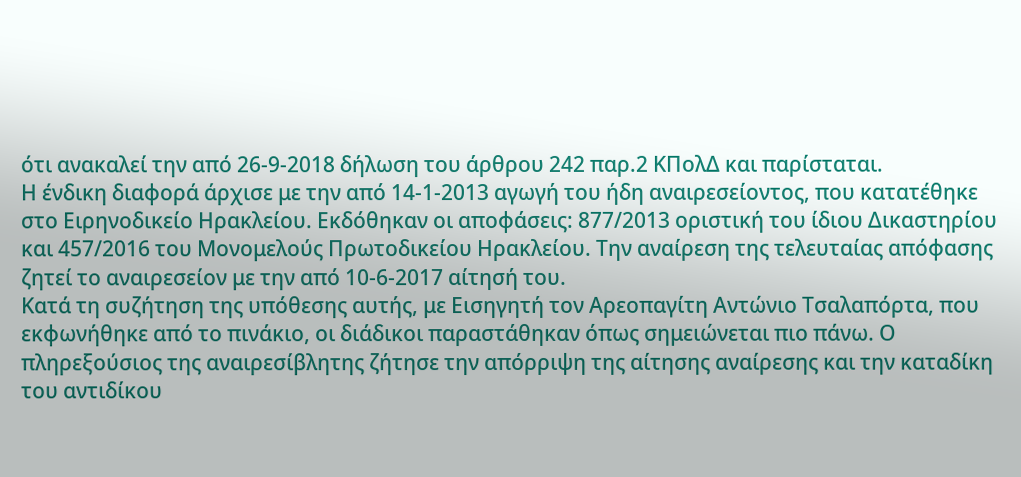ότι ανακαλεί την από 26-9-2018 δήλωση του άρθρου 242 παρ.2 ΚΠολΔ και παρίσταται.
Η ένδικη διαφορά άρχισε με την από 14-1-2013 αγωγή του ήδη αναιρεσείοντος, που κατατέθηκε στο Ειρηνοδικείο Ηρακλείου. Εκδόθηκαν οι αποφάσεις: 877/2013 οριστική του ίδιου Δικαστηρίου και 457/2016 του Μονομελούς Πρωτοδικείου Ηρακλείου. Την αναίρεση της τελευταίας απόφασης ζητεί το αναιρεσείον με την από 10-6-2017 αίτησή του.
Κατά τη συζήτηση της υπόθεσης αυτής, με Εισηγητή τον Αρεοπαγίτη Αντώνιο Τσαλαπόρτα, που εκφωνήθηκε από το πινάκιο, οι διάδικοι παραστάθηκαν όπως σημειώνεται πιο πάνω. Ο πληρεξούσιος της αναιρεσίβλητης ζήτησε την απόρριψη της αίτησης αναίρεσης και την καταδίκη του αντιδίκου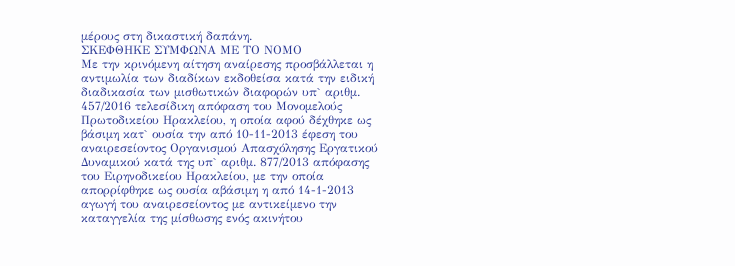μέρους στη δικαστική δαπάνη.
ΣΚΕΦΘΗΚΕ ΣΥΜΦΩΝΑ ΜΕ ΤΟ ΝΟΜΟ
Με την κρινόμενη αίτηση αναίρεσης προσβάλλεται η αντιμωλία των διαδίκων εκδοθείσα κατά την ειδική διαδικασία των μισθωτικών διαφορών υπ` αριθμ. 457/2016 τελεσίδικη απόφαση του Μονομελούς Πρωτοδικείου Ηρακλείου, η οποία αφού δέχθηκε ως βάσιμη κατ` ουσία την από 10-11-2013 έφεση του αναιρεσείοντος Οργανισμού Απασχόλησης Εργατικού Δυναμικού κατά της υπ` αριθμ. 877/2013 απόφασης του Ειρηνοδικείου Ηρακλείου, με την οποία απορρίφθηκε ως ουσία αβάσιμη η από 14-1-2013 αγωγή του αναιρεσείοντος με αντικείμενο την καταγγελία της μίσθωσης ενός ακινήτου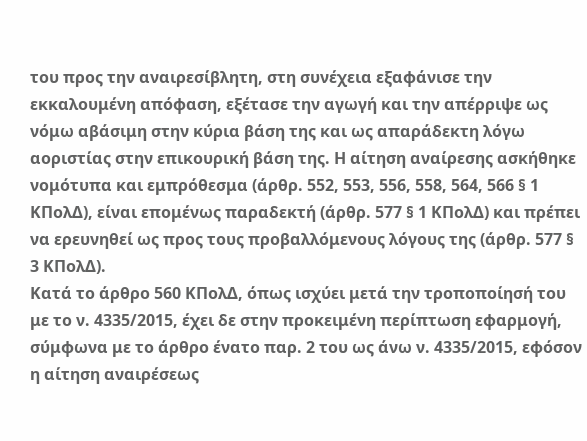του προς την αναιρεσίβλητη, στη συνέχεια εξαφάνισε την εκκαλουμένη απόφαση, εξέτασε την αγωγή και την απέρριψε ως νόμω αβάσιμη στην κύρια βάση της και ως απαράδεκτη λόγω αοριστίας στην επικουρική βάση της. Η αίτηση αναίρεσης ασκήθηκε νομότυπα και εμπρόθεσμα (άρθρ. 552, 553, 556, 558, 564, 566 § 1 ΚΠολΔ), είναι επομένως παραδεκτή (άρθρ. 577 § 1 ΚΠολΔ) και πρέπει να ερευνηθεί ως προς τους προβαλλόμενους λόγους της (άρθρ. 577 § 3 ΚΠολΔ).
Κατά το άρθρο 560 ΚΠολΔ, όπως ισχύει μετά την τροποποίησή του με το ν. 4335/2015, έχει δε στην προκειμένη περίπτωση εφαρμογή, σύμφωνα με το άρθρο ένατο παρ. 2 του ως άνω ν. 4335/2015, εφόσον η αίτηση αναιρέσεως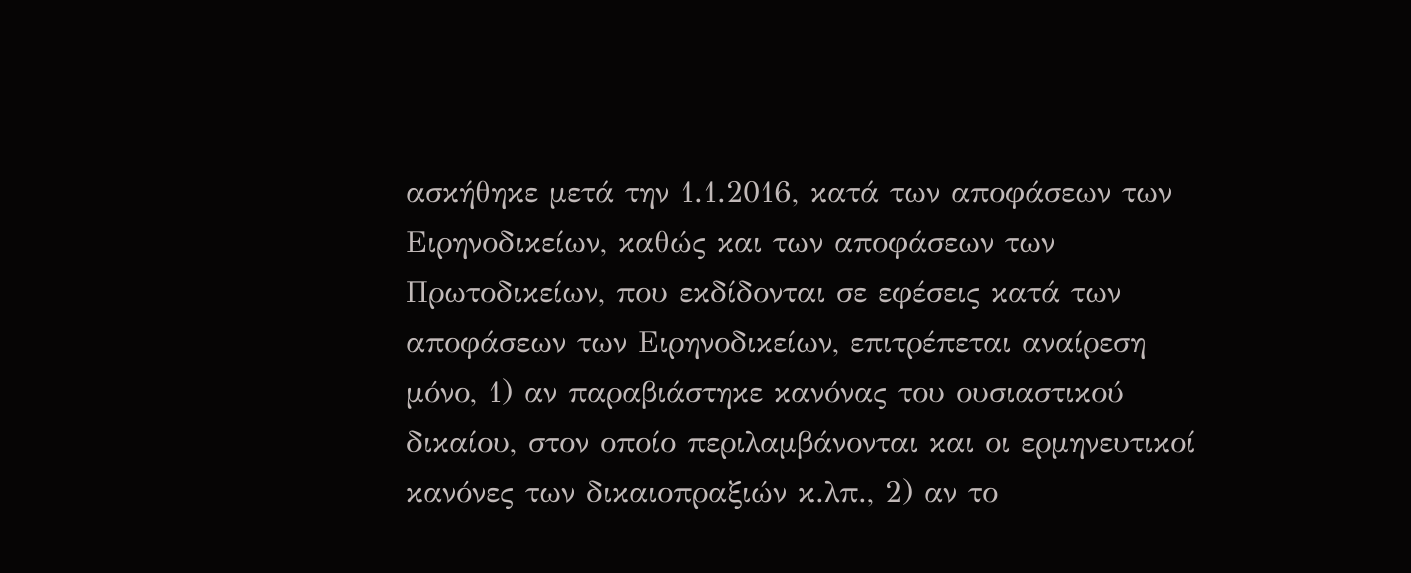ασκήθηκε μετά την 1.1.2016, κατά των αποφάσεων των Ειρηνοδικείων, καθώς και των αποφάσεων των Πρωτοδικείων, που εκδίδονται σε εφέσεις κατά των αποφάσεων των Ειρηνοδικείων, επιτρέπεται αναίρεση μόνο, 1) αν παραβιάστηκε κανόνας του ουσιαστικού δικαίου, στον οποίο περιλαμβάνονται και οι ερμηνευτικοί κανόνες των δικαιοπραξιών κ.λπ., 2) αν το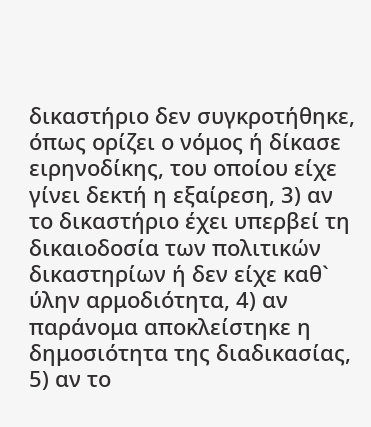δικαστήριο δεν συγκροτήθηκε, όπως ορίζει ο νόμος ή δίκασε ειρηνοδίκης, του οποίου είχε γίνει δεκτή η εξαίρεση, 3) αν το δικαστήριο έχει υπερβεί τη δικαιοδοσία των πολιτικών δικαστηρίων ή δεν είχε καθ` ύλην αρμοδιότητα, 4) αν παράνομα αποκλείστηκε η δημοσιότητα της διαδικασίας, 5) αν το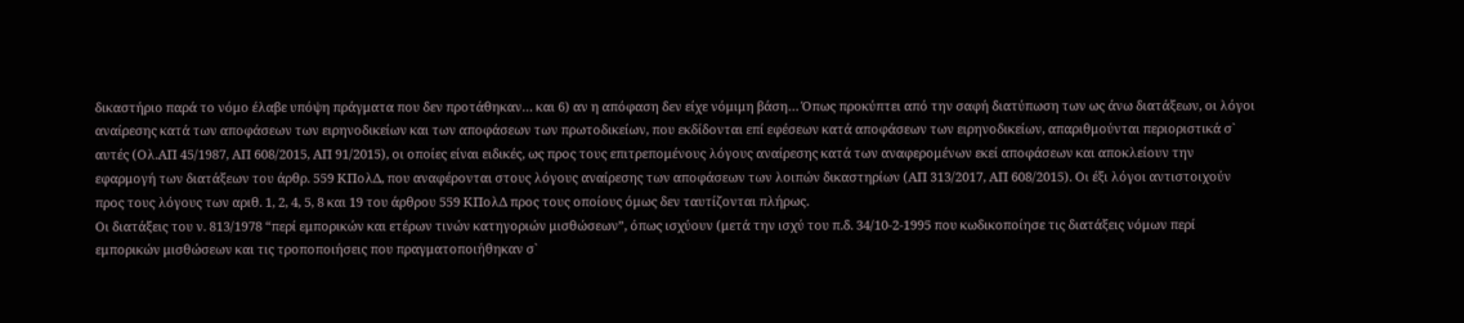δικαστήριο παρά το νόμο έλαβε υπόψη πράγματα που δεν προτάθηκαν… και 6) αν η απόφαση δεν είχε νόμιμη βάση… Όπως προκύπτει από την σαφή διατύπωση των ως άνω διατάξεων, οι λόγοι αναίρεσης κατά των αποφάσεων των ειρηνοδικείων και των αποφάσεων των πρωτοδικείων, που εκδίδονται επί εφέσεων κατά αποφάσεων των ειρηνοδικείων, απαριθμούνται περιοριστικά σ` αυτές (Ολ.ΑΠ 45/1987, ΑΠ 608/2015, ΑΠ 91/2015), οι οποίες είναι ειδικές, ως προς τους επιτρεπομένους λόγους αναίρεσης κατά των αναφερομένων εκεί αποφάσεων και αποκλείουν την εφαρμογή των διατάξεων του άρθρ. 559 ΚΠολΔ, που αναφέρονται στους λόγους αναίρεσης των αποφάσεων των λοιπών δικαστηρίων (ΑΠ 313/2017, ΑΠ 608/2015). Οι έξι λόγοι αντιστοιχούν προς τους λόγους των αριθ. 1, 2, 4, 5, 8 και 19 του άρθρου 559 ΚΠολΔ προς τους οποίους όμως δεν ταυτίζονται πλήρως.
Οι διατάξεις του ν. 813/1978 “περί εμπορικών και ετέρων τινών κατηγοριών μισθώσεων”, όπως ισχύουν (μετά την ισχύ του π.δ. 34/10-2-1995 που κωδικοποίησε τις διατάξεις νόμων περί εμπορικών μισθώσεων και τις τροποποιήσεις που πραγματοποιήθηκαν σ`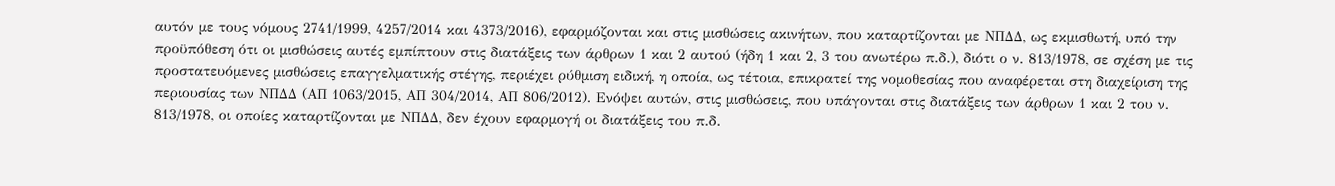αυτόν με τους νόμους 2741/1999, 4257/2014 και 4373/2016), εφαρμόζονται και στις μισθώσεις ακινήτων, που καταρτίζονται με ΝΠΔΔ, ως εκμισθωτή, υπό την προϋπόθεση ότι οι μισθώσεις αυτές εμπίπτουν στις διατάξεις των άρθρων 1 και 2 αυτού (ήδη 1 και 2, 3 του ανωτέρω π.δ.), διότι ο ν. 813/1978, σε σχέση με τις προστατευόμενες μισθώσεις επαγγελματικής στέγης, περιέχει ρύθμιση ειδική, η οποία, ως τέτοια, επικρατεί της νομοθεσίας που αναφέρεται στη διαχείριση της περιουσίας των ΝΠΔΔ (ΑΠ 1063/2015, ΑΠ 304/2014, ΑΠ 806/2012). Ενόψει αυτών, στις μισθώσεις, που υπάγονται στις διατάξεις των άρθρων 1 και 2 του ν. 813/1978, οι οποίες καταρτίζονται με ΝΠΔΔ, δεν έχουν εφαρμογή οι διατάξεις του π.δ.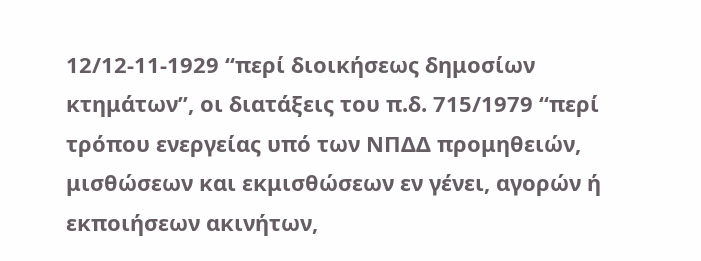12/12-11-1929 “περί διοικήσεως δημοσίων κτημάτων”, οι διατάξεις του π.δ. 715/1979 “περί τρόπου ενεργείας υπό των ΝΠΔΔ προμηθειών, μισθώσεων και εκμισθώσεων εν γένει, αγορών ή εκποιήσεων ακινήτων,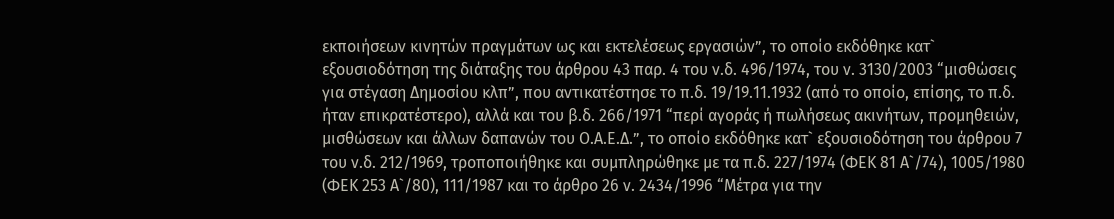εκποιήσεων κινητών πραγμάτων ως και εκτελέσεως εργασιών”, το οποίο εκδόθηκε κατ` εξουσιοδότηση της διάταξης του άρθρου 43 παρ. 4 του ν.δ. 496/1974, του ν. 3130/2003 “μισθώσεις για στέγαση Δημοσίου κλπ”, που αντικατέστησε το π.δ. 19/19.11.1932 (από το οποίο, επίσης, το π.δ. ήταν επικρατέστερο), αλλά και του β.δ. 266/1971 “περί αγοράς ή πωλήσεως ακινήτων, προμηθειών, μισθώσεων και άλλων δαπανών του Ο.Α.Ε.Δ.”, το οποίο εκδόθηκε κατ` εξουσιοδότηση του άρθρου 7 του ν.δ. 212/1969, τροποποιήθηκε και συμπληρώθηκε με τα π.δ. 227/1974 (ΦΕΚ 81 Α`/74), 1005/1980 (ΦΕΚ 253 Α`/80), 111/1987 και το άρθρο 26 ν. 2434/1996 “Μέτρα για την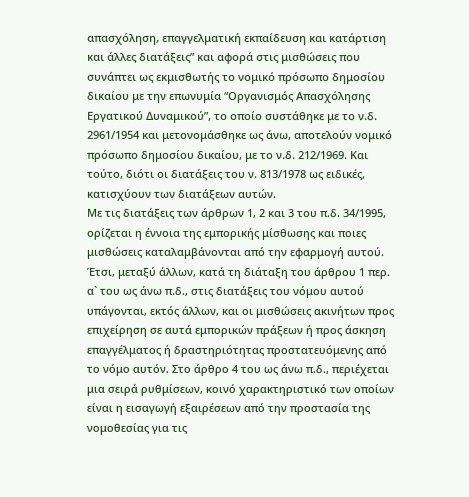απασχόληση, επαγγελματική εκπαίδευση και κατάρτιση και άλλες διατάξεις” και αφορά στις μισθώσεις που συνάπτει ως εκμισθωτής το νομικό πρόσωπο δημοσίου δικαίου με την επωνυμία “Οργανισμός Απασχόλησης Εργατικού Δυναμικού”, το οποίο συστάθηκε με το ν.δ. 2961/1954 και μετονομάσθηκε ως άνω, αποτελούν νομικό πρόσωπο δημοσίου δικαίου, με το ν.δ. 212/1969. Και τούτο, διότι οι διατάξεις του ν. 813/1978 ως ειδικές, κατισχύουν των διατάξεων αυτών.
Με τις διατάξεις των άρθρων 1, 2 και 3 του π.δ. 34/1995, ορίζεται η έννοια της εμπορικής μίσθωσης και ποιες μισθώσεις καταλαμβάνονται από την εφαρμογή αυτού. Έτσι, μεταξύ άλλων, κατά τη διάταξη του άρθρου 1 περ. α` του ως άνω π.δ., στις διατάξεις του νόμου αυτού υπάγονται, εκτός άλλων, και οι μισθώσεις ακινήτων προς επιχείρηση σε αυτά εμπορικών πράξεων ή προς άσκηση επαγγέλματος ή δραστηριότητας προστατευόμενης από το νόμο αυτόν. Στο άρθρο 4 του ως άνω π.δ., περιέχεται μια σειρά ρυθμίσεων, κοινό χαρακτηριστικό των οποίων είναι η εισαγωγή εξαιρέσεων από την προστασία της νομοθεσίας για τις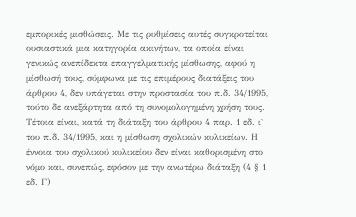εμπορικές μισθώσεις. Με τις ρυθμίσεις αυτές συγκροτείται ουσιαστικά μια κατηγορία ακινήτων, τα οποία είναι γενικώς ανεπίδεκτα επαγγελματικής μίσθωσης, αφού η μίσθωσή τους, σύμφωνα με τις επιμέρους διατάξεις του άρθρου 4, δεν υπάγεται στην προστασία του π.δ. 34/1995, τούτο δε ανεξάρτητα από τη συνομολογημένη χρήση τους. Τέτοια είναι, κατά τη διάταξη του άρθρου 4 παρ. 1 εδ. ι` του π.δ. 34/1995, και η μίσθωση σχολικών κυλικείων. Η έννοια του σχολικού κυλικείου δεν είναι καθορισμένη στο νόμο και, συνεπώς, εφόσον με την ανωτέρω διάταξη (4 § 1 εδ. Γ)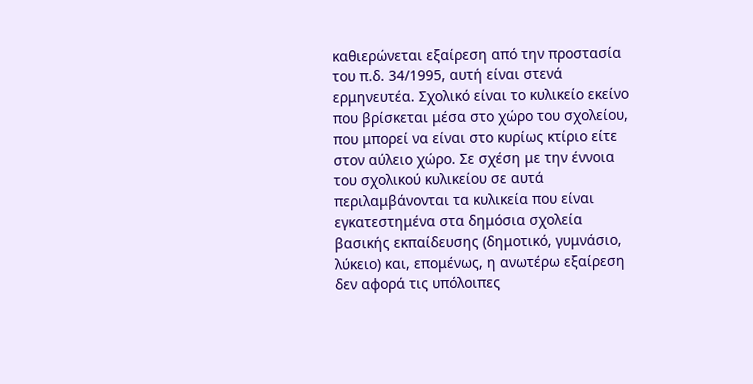καθιερώνεται εξαίρεση από την προστασία του π.δ. 34/1995, αυτή είναι στενά ερμηνευτέα. Σχολικό είναι το κυλικείο εκείνο που βρίσκεται μέσα στο χώρο του σχολείου, που μπορεί να είναι στο κυρίως κτίριο είτε στον αύλειο χώρο. Σε σχέση με την έννοια του σχολικού κυλικείου σε αυτά περιλαμβάνονται τα κυλικεία που είναι εγκατεστημένα στα δημόσια σχολεία βασικής εκπαίδευσης (δημοτικό, γυμνάσιο, λύκειο) και, επομένως, η ανωτέρω εξαίρεση δεν αφορά τις υπόλοιπες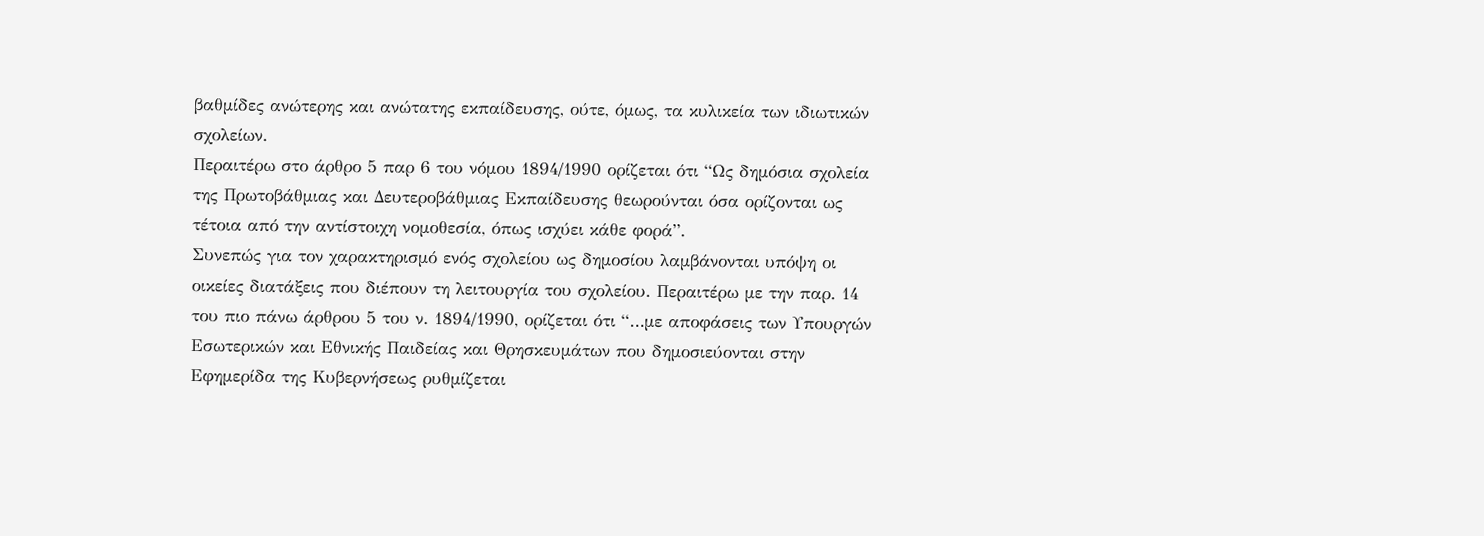βαθμίδες ανώτερης και ανώτατης εκπαίδευσης, ούτε, όμως, τα κυλικεία των ιδιωτικών σχολείων.
Περαιτέρω στο άρθρο 5 παρ 6 του νόμου 1894/1990 ορίζεται ότι “Ως δημόσια σχολεία της Πρωτοβάθμιας και Δευτεροβάθμιας Εκπαίδευσης θεωρούνται όσα ορίζονται ως τέτοια από την αντίστοιχη νομοθεσία, όπως ισχύει κάθε φορά”.
Συνεπώς για τον χαρακτηρισμό ενός σχολείου ως δημοσίου λαμβάνονται υπόψη οι οικείες διατάξεις που διέπουν τη λειτουργία του σχολείου. Περαιτέρω με την παρ. 14 του πιο πάνω άρθρου 5 του ν. 1894/1990, ορίζεται ότι “…με αποφάσεις των Υπουργών Εσωτερικών και Εθνικής Παιδείας και Θρησκευμάτων που δημοσιεύονται στην Εφημερίδα της Κυβερνήσεως ρυθμίζεται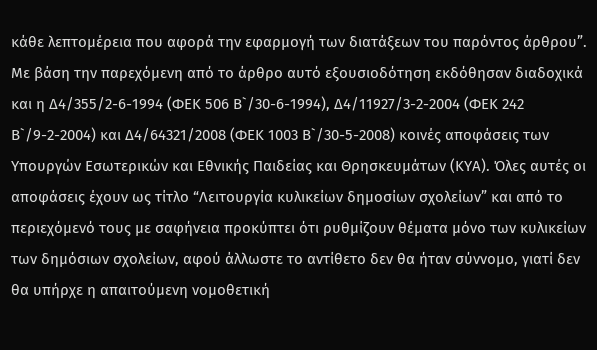κάθε λεπτομέρεια που αφορά την εφαρμογή των διατάξεων του παρόντος άρθρου”. Με βάση την παρεχόμενη από το άρθρο αυτό εξουσιοδότηση εκδόθησαν διαδοχικά και η Δ4/355/2-6-1994 (ΦΕΚ 506 Β`/30-6-1994), Δ4/11927/3-2-2004 (ΦΕΚ 242 Β`/9-2-2004) και Δ4/64321/2008 (ΦΕΚ 1003 Β`/30-5-2008) κοινές αποφάσεις των Υπουργών Εσωτερικών και Εθνικής Παιδείας και Θρησκευμάτων (ΚΥΑ). Όλες αυτές οι αποφάσεις έχουν ως τίτλο “Λειτουργία κυλικείων δημοσίων σχολείων” και από το περιεχόμενό τους με σαφήνεια προκύπτει ότι ρυθμίζουν θέματα μόνο των κυλικείων των δημόσιων σχολείων, αφού άλλωστε το αντίθετο δεν θα ήταν σύννομο, γιατί δεν θα υπήρχε η απαιτούμενη νομοθετική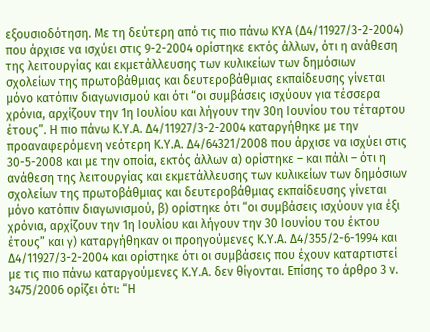εξουσιοδότηση. Με τη δεύτερη από τις πιο πάνω ΚΥΑ (Δ4/11927/3-2-2004) που άρχισε να ισχύει στις 9-2-2004 ορίστηκε εκτός άλλων, ότι η ανάθεση της λειτουργίας και εκμετάλλευσης των κυλικείων των δημόσιων σχολείων της πρωτοβάθμιας και δευτεροβάθμιας εκπαίδευσης γίνεται μόνο κατόπιν διαγωνισμού και ότι “οι συμβάσεις ισχύουν για τέσσερα χρόνια, αρχίζουν την 1η Ιουλίου και λήγουν την 30η Ιουνίου του τέταρτου έτους”. Η πιο πάνω Κ.Υ.Α. Δ4/11927/3-2-2004 καταργήθηκε με την προαναφερόμενη νεότερη Κ.Υ.Α. Δ4/64321/2008 που άρχισε να ισχύει στις 30-5-2008 και με την οποία, εκτός άλλων α) ορίστηκε – και πάλι – ότι η ανάθεση της λειτουργίας και εκμετάλλευσης των κυλικείων των δημόσιων σχολείων της πρωτοβάθμιας και δευτεροβάθμιας εκπαίδευσης γίνεται μόνο κατόπιν διαγωνισμού, β) ορίστηκε ότι “οι συμβάσεις ισχύουν για έξι χρόνια, αρχίζουν την 1η Ιουλίου και λήγουν την 30 Ιουνίου του έκτου έτους” και γ) καταργήθηκαν οι προηγούμενες Κ.Υ.Α. Δ4/355/2-6-1994 και Δ4/11927/3-2-2004 και ορίστηκε ότι οι συμβάσεις που έχουν καταρτιστεί με τις πιο πάνω καταργούμενες Κ.Υ.Α. δεν θίγονται. Επίσης το άρθρο 3 ν. 3475/2006 ορίζει ότι: “Η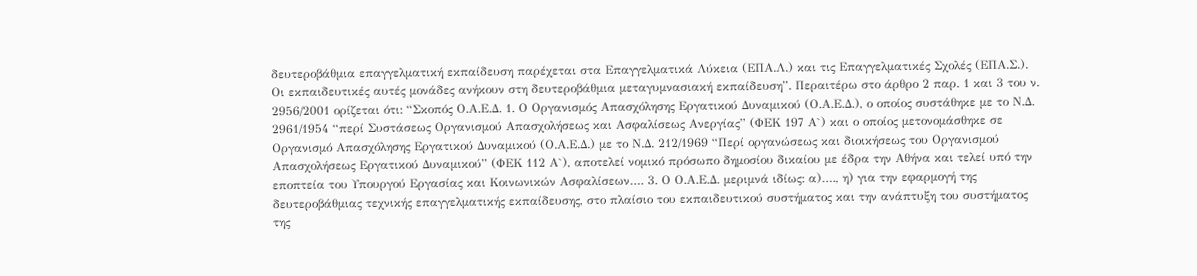δευτεροβάθμια επαγγελματική εκπαίδευση παρέχεται στα Επαγγελματικά Λύκεια (ΕΠΑ.Λ.) και τις Επαγγελματικές Σχολές (ΕΠΑ.Σ.). Οι εκπαιδευτικές αυτές μονάδες ανήκουν στη δευτεροβάθμια μεταγυμνασιακή εκπαίδευση”. Περαιτέρω στο άρθρο 2 παρ. 1 και 3 του ν. 2956/2001 ορίζεται ότι: “Σκοπός Ο.Α.Ε.Δ. 1. Ο Οργανισμός Απασχόλησης Εργατικού Δυναμικού (Ο.Α.Ε.Δ.), ο οποίος συστάθηκε με το Ν.Δ. 2961/1954 “περί Συστάσεως Οργανισμού Απασχολήσεως και Ασφαλίσεως Ανεργίας” (ΦΕΚ 197 Α`) και ο οποίος μετονομάσθηκε σε Οργανισμό Απασχόλησης Εργατικού Δυναμικού (Ο.Α.Ε.Δ.) με το Ν.Δ. 212/1969 “Περί οργανώσεως και διοικήσεως του Οργανισμού Απασχολήσεως Εργατικού Δυναμικού” (ΦΕΚ 112 Α`), αποτελεί νομικό πρόσωπο δημοσίου δικαίου με έδρα την Αθήνα και τελεί υπό την εποπτεία του Υπουργού Εργασίας και Κοινωνικών Ασφαλίσεων…. 3. Ο Ο.Α.Ε.Δ. μεριμνά ιδίως: α)…., η) για την εφαρμογή της δευτεροβάθμιας τεχνικής επαγγελματικής εκπαίδευσης, στο πλαίσιο του εκπαιδευτικού συστήματος και την ανάπτυξη του συστήματος της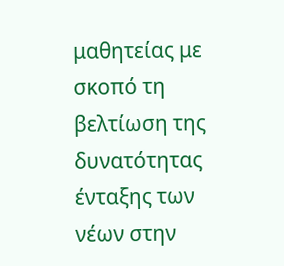μαθητείας με σκοπό τη βελτίωση της δυνατότητας ένταξης των νέων στην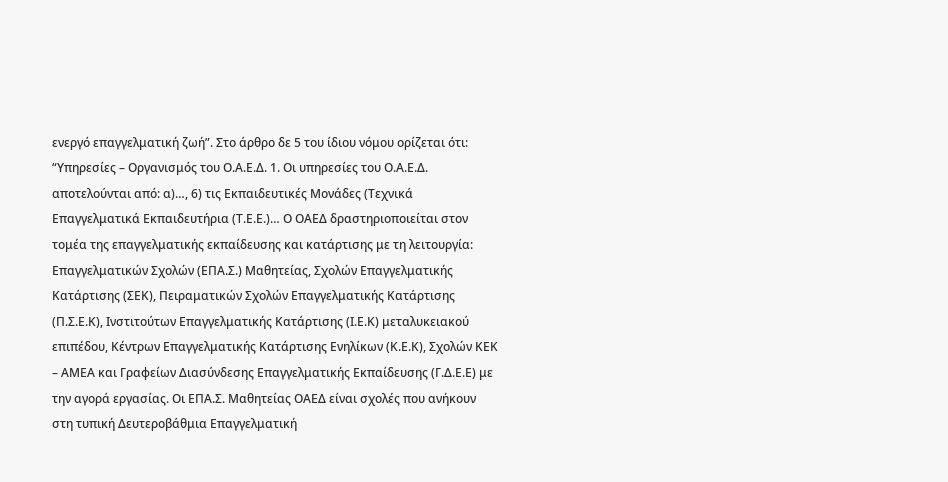ενεργό επαγγελματική ζωή”. Στο άρθρο δε 5 του ίδιου νόμου ορίζεται ότι: “Υπηρεσίες – Οργανισμός του Ο.Α.Ε.Δ. 1. Οι υπηρεσίες του Ο.Α.Ε.Δ. αποτελούνται από: α)…, 6) τις Εκπαιδευτικές Μονάδες (Τεχνικά Επαγγελματικά Εκπαιδευτήρια (Τ.Ε.Ε.)… Ο ΟΑΕΔ δραστηριοποιείται στον τομέα της επαγγελματικής εκπαίδευσης και κατάρτισης με τη λειτουργία: Επαγγελματικών Σχολών (ΕΠΑ.Σ.) Μαθητείας, Σχολών Επαγγελματικής Κατάρτισης (ΣΕΚ), Πειραματικών Σχολών Επαγγελματικής Κατάρτισης (Π.Σ.Ε.Κ), Ινστιτούτων Επαγγελματικής Κατάρτισης (Ι.Ε.Κ) μεταλυκειακού επιπέδου, Κέντρων Επαγγελματικής Κατάρτισης Ενηλίκων (Κ.Ε.Κ), Σχολών ΚΕΚ – ΑΜΕΑ και Γραφείων Διασύνδεσης Επαγγελματικής Εκπαίδευσης (Γ.Δ.Ε.Ε) με την αγορά εργασίας. Οι ΕΠΑ.Σ. Μαθητείας ΟΑΕΔ είναι σχολές που ανήκουν στη τυπική Δευτεροβάθμια Επαγγελματική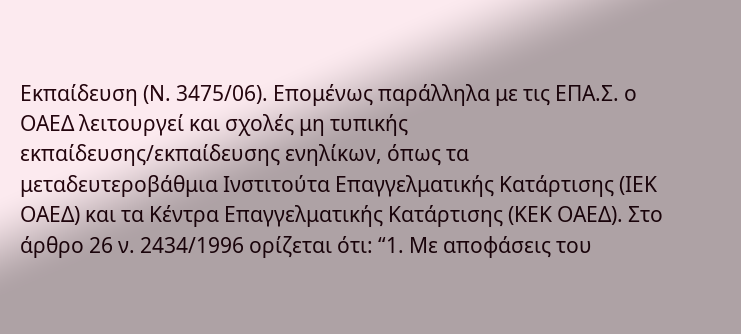Εκπαίδευση (Ν. 3475/06). Επομένως παράλληλα με τις ΕΠΑ.Σ. ο ΟΑΕΔ λειτουργεί και σχολές μη τυπικής εκπαίδευσης/εκπαίδευσης ενηλίκων, όπως τα μεταδευτεροβάθμια Ινστιτούτα Επαγγελματικής Κατάρτισης (ΙΕΚ ΟΑΕΔ) και τα Κέντρα Επαγγελματικής Κατάρτισης (ΚΕΚ ΟΑΕΔ). Στο άρθρο 26 ν. 2434/1996 ορίζεται ότι: “1. Με αποφάσεις του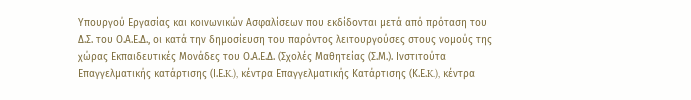Υπουργού Εργασίας και κοινωνικών Ασφαλίσεων που εκδίδονται μετά από πρόταση του Δ.Σ. του Ο.Α.Ε.Δ., οι κατά την δημοσίευση του παρόντος λειτουργούσες στους νομούς της χώρας Εκπαιδευτικές Μονάδες του Ο.Α.Ε.Δ. (Σχολές Μαθητείας (Σ.Μ.). Ινστιτούτα Επαγγελματικής κατάρτισης (Ι.Ε.K.), κέντρα Επαγγελματικής Κατάρτισης (Κ.Ε.K.), κέντρα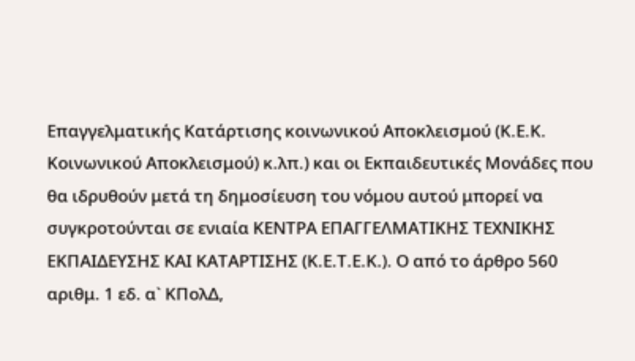Επαγγελματικής Κατάρτισης κοινωνικού Αποκλεισμού (Κ.Ε.Κ. Κοινωνικού Αποκλεισμού) κ.λπ.) και οι Εκπαιδευτικές Μονάδες που θα ιδρυθούν μετά τη δημοσίευση του νόμου αυτού μπορεί να συγκροτούνται σε ενιαία ΚΕΝΤΡΑ ΕΠΑΓΓΕΛΜΑΤΙΚΗΣ ΤΕΧΝΙΚΗΣ ΕKΠΑΙΔΕΥΣΗΣ ΚΑΙ ΚAΤΑΡΤΙΣΗΣ (Κ.Ε.Τ.Ε.Κ.). Ο από το άρθρο 560 αριθμ. 1 εδ. α` ΚΠολΔ,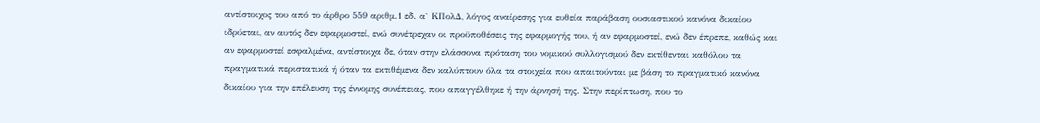αντίστοιχος του από το άρθρο 559 αριθμ.1 εδ. α` ΚΠολΔ, λόγος αναίρεσης για ευθεία παράβαση ουσιαστικού κανόνα δικαίου ιδρύεται, αν αυτός δεν εφαρμοστεί, ενώ συνέτρεχαν οι προϋποθέσεις της εφαρμογής του, ή αν εφαρμοστεί, ενώ δεν έπρεπε, καθώς και αν εφαρμοστεί εσφαλμένα, αντίστοιχα δε, όταν στην ελάσσονα πρόταση του νομικού συλλογισμού δεν εκτίθενται καθόλου τα πραγματικά περιστατικά ή όταν τα εκτιθέμενα δεν καλύπτουν όλα τα στοιχεία που απαιτούνται με βάση το πραγματικό κανόνα δικαίου για την επέλευση της έννομης συνέπειας, που απαγγέλθηκε ή την άρνησή της. Στην περίπτωση, που το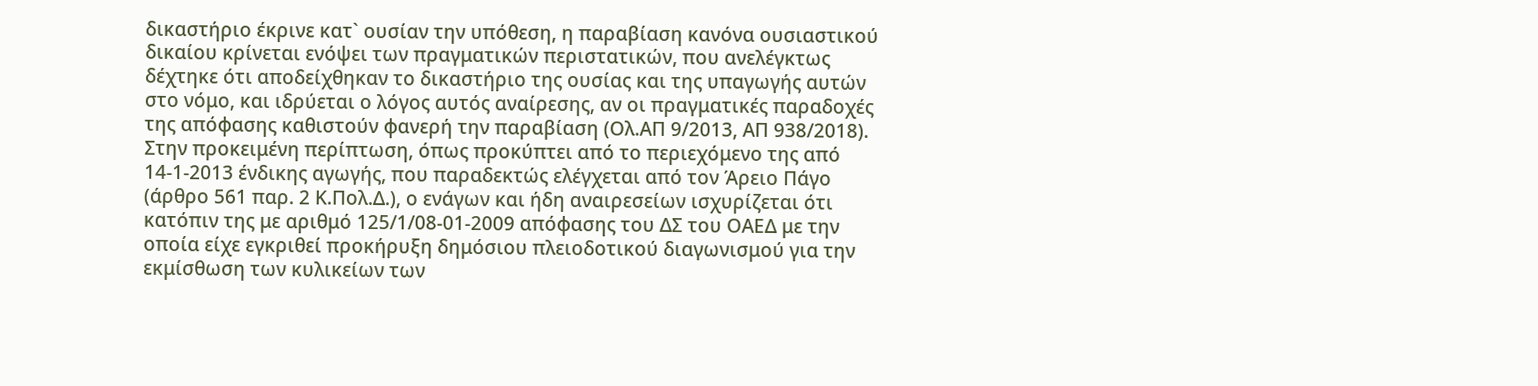δικαστήριο έκρινε κατ` ουσίαν την υπόθεση, η παραβίαση κανόνα ουσιαστικού δικαίου κρίνεται ενόψει των πραγματικών περιστατικών, που ανελέγκτως δέχτηκε ότι αποδείχθηκαν το δικαστήριο της ουσίας και της υπαγωγής αυτών στο νόμο, και ιδρύεται ο λόγος αυτός αναίρεσης, αν οι πραγματικές παραδοχές της απόφασης καθιστούν φανερή την παραβίαση (Ολ.ΑΠ 9/2013, ΑΠ 938/2018).
Στην προκειμένη περίπτωση, όπως προκύπτει από το περιεχόμενο της από 14-1-2013 ένδικης αγωγής, που παραδεκτώς ελέγχεται από τον Άρειο Πάγο (άρθρο 561 παρ. 2 Κ.Πολ.Δ.), ο ενάγων και ήδη αναιρεσείων ισχυρίζεται ότι κατόπιν της με αριθμό 125/1/08-01-2009 απόφασης του ΔΣ του ΟΑΕΔ με την οποία είχε εγκριθεί προκήρυξη δημόσιου πλειοδοτικού διαγωνισμού για την εκμίσθωση των κυλικείων των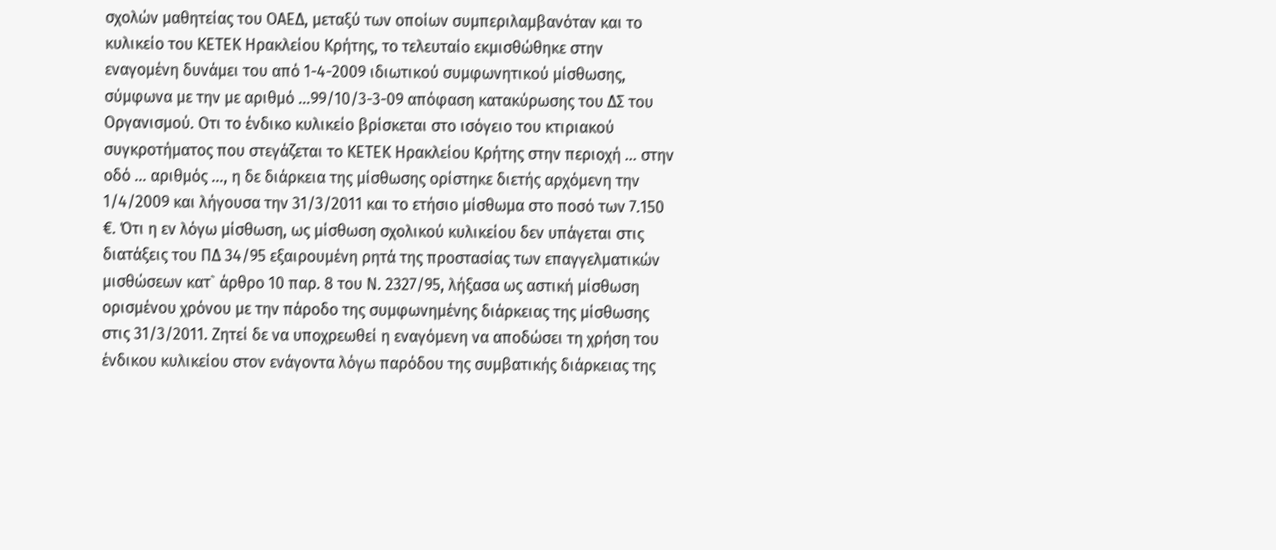σχολών μαθητείας του ΟΑΕΔ, μεταξύ των οποίων συμπεριλαμβανόταν και το κυλικείο του ΚΕΤΕΚ Ηρακλείου Κρήτης, το τελευταίο εκμισθώθηκε στην εναγομένη δυνάμει του από 1-4-2009 ιδιωτικού συμφωνητικού μίσθωσης, σύμφωνα με την με αριθμό …99/10/3-3-09 απόφαση κατακύρωσης του ΔΣ του Οργανισμού. Οτι το ένδικο κυλικείο βρίσκεται στο ισόγειο του κτιριακού συγκροτήματος που στεγάζεται το ΚΕΤΕΚ Ηρακλείου Κρήτης στην περιοχή … στην οδό … αριθμός …, η δε διάρκεια της μίσθωσης ορίστηκε διετής αρχόμενη την 1/4/2009 και λήγουσα την 31/3/2011 και το ετήσιο μίσθωμα στο ποσό των 7.150 €. Ότι η εν λόγω μίσθωση, ως μίσθωση σχολικού κυλικείου δεν υπάγεται στις διατάξεις του ΠΔ 34/95 εξαιρουμένη ρητά της προστασίας των επαγγελματικών μισθώσεων κατ` άρθρο 10 παρ. 8 του Ν. 2327/95, λήξασα ως αστική μίσθωση ορισμένου χρόνου με την πάροδο της συμφωνημένης διάρκειας της μίσθωσης στις 31/3/2011. Ζητεί δε να υποχρεωθεί η εναγόμενη να αποδώσει τη χρήση του ένδικου κυλικείου στον ενάγοντα λόγω παρόδου της συμβατικής διάρκειας της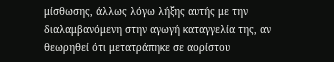μίσθωσης, άλλως λόγω λήξης αυτής με την διαλαμβανόμενη στην αγωγή καταγγελία της, αν θεωρηθεί ότι μετατράπηκε σε αορίστου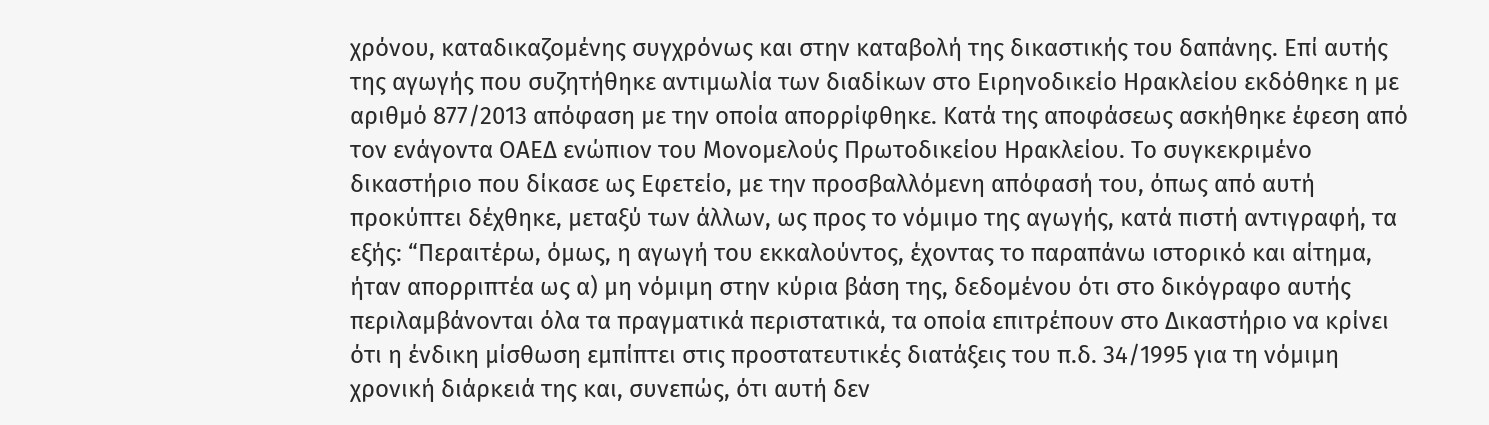χρόνου, καταδικαζομένης συγχρόνως και στην καταβολή της δικαστικής του δαπάνης. Επί αυτής της αγωγής που συζητήθηκε αντιμωλία των διαδίκων στο Ειρηνοδικείο Ηρακλείου εκδόθηκε η με αριθμό 877/2013 απόφαση με την οποία απορρίφθηκε. Κατά της αποφάσεως ασκήθηκε έφεση από τον ενάγοντα ΟΑΕΔ ενώπιον του Μονομελούς Πρωτοδικείου Ηρακλείου. Το συγκεκριμένο δικαστήριο που δίκασε ως Εφετείο, με την προσβαλλόμενη απόφασή του, όπως από αυτή προκύπτει δέχθηκε, μεταξύ των άλλων, ως προς το νόμιμο της αγωγής, κατά πιστή αντιγραφή, τα εξής: “Περαιτέρω, όμως, η αγωγή του εκκαλούντος, έχοντας το παραπάνω ιστορικό και αίτημα, ήταν απορριπτέα ως α) μη νόμιμη στην κύρια βάση της, δεδομένου ότι στο δικόγραφο αυτής περιλαμβάνονται όλα τα πραγματικά περιστατικά, τα οποία επιτρέπουν στο Δικαστήριο να κρίνει ότι η ένδικη μίσθωση εμπίπτει στις προστατευτικές διατάξεις του π.δ. 34/1995 για τη νόμιμη χρονική διάρκειά της και, συνεπώς, ότι αυτή δεν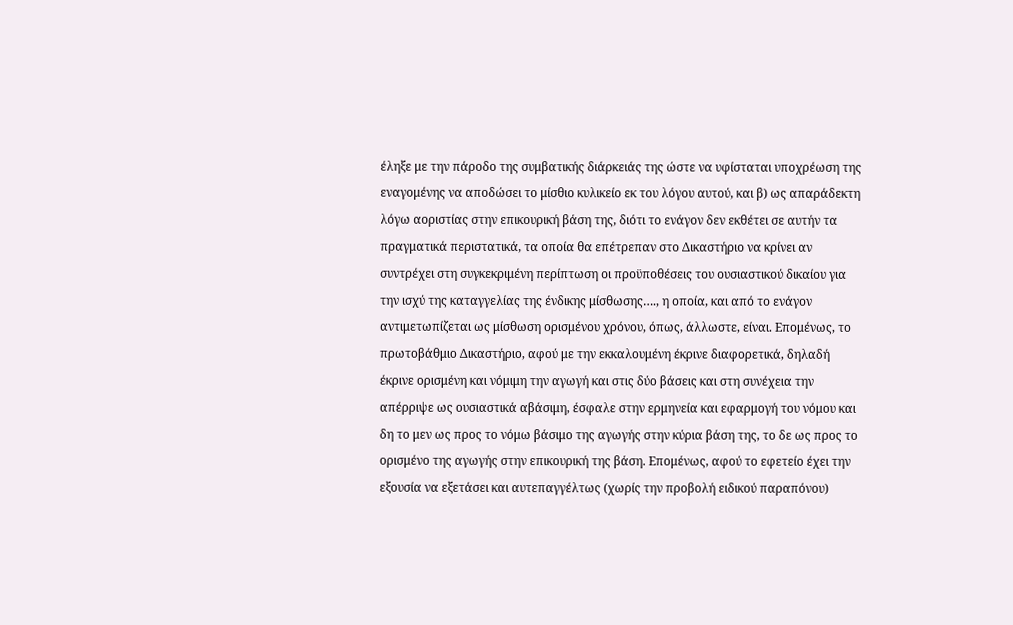έληξε με την πάροδο της συμβατικής διάρκειάς της ώστε να υφίσταται υποχρέωση της εναγομένης να αποδώσει το μίσθιο κυλικείο εκ του λόγου αυτού, και β) ως απαράδεκτη λόγω αοριστίας στην επικουρική βάση της, διότι το ενάγον δεν εκθέτει σε αυτήν τα πραγματικά περιστατικά, τα οποία θα επέτρεπαν στο Δικαστήριο να κρίνει αν συντρέχει στη συγκεκριμένη περίπτωση οι προϋποθέσεις του ουσιαστικού δικαίου για την ισχύ της καταγγελίας της ένδικης μίσθωσης…., η οποία, και από το ενάγον αντιμετωπίζεται ως μίσθωση ορισμένου χρόνου, όπως, άλλωστε, είναι. Επομένως, το πρωτοβάθμιο Δικαστήριο, αφού με την εκκαλουμένη έκρινε διαφορετικά, δηλαδή έκρινε ορισμένη και νόμιμη την αγωγή και στις δύο βάσεις και στη συνέχεια την απέρριψε ως ουσιαστικά αβάσιμη, έσφαλε στην ερμηνεία και εφαρμογή του νόμου και δη το μεν ως προς το νόμω βάσιμο της αγωγής στην κύρια βάση της, το δε ως προς το ορισμένο της αγωγής στην επικουρική της βάση. Επομένως, αφού το εφετείο έχει την εξουσία να εξετάσει και αυτεπαγγέλτως (χωρίς την προβολή ειδικού παραπόνου)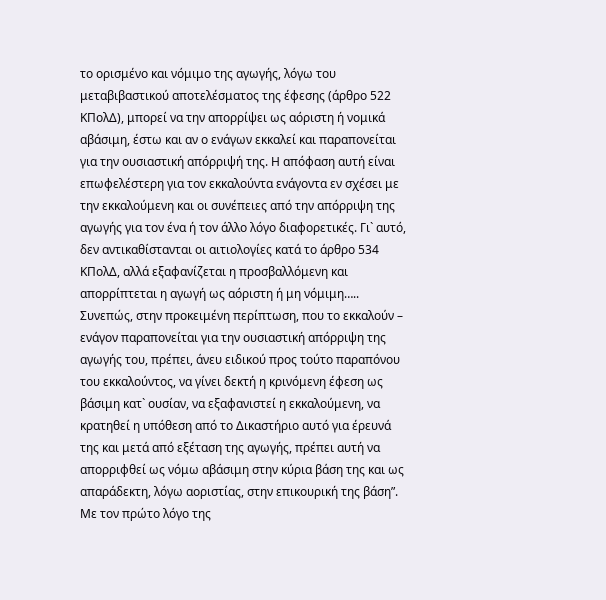το ορισμένο και νόμιμο της αγωγής, λόγω του μεταβιβαστικού αποτελέσματος της έφεσης (άρθρο 522 ΚΠολΔ), μπορεί να την απορρίψει ως αόριστη ή νομικά αβάσιμη, έστω και αν ο ενάγων εκκαλεί και παραπονείται για την ουσιαστική απόρριψή της. Η απόφαση αυτή είναι επωφελέστερη για τον εκκαλούντα ενάγοντα εν σχέσει με την εκκαλούμενη και οι συνέπειες από την απόρριψη της αγωγής για τον ένα ή τον άλλο λόγο διαφορετικές. Γι` αυτό, δεν αντικαθίστανται οι αιτιολογίες κατά το άρθρο 534 ΚΠολΔ, αλλά εξαφανίζεται η προσβαλλόμενη και απορρίπτεται η αγωγή ως αόριστη ή μη νόμιμη…..
Συνεπώς, στην προκειμένη περίπτωση, που το εκκαλούν – ενάγον παραπονείται για την ουσιαστική απόρριψη της αγωγής του, πρέπει, άνευ ειδικού προς τούτο παραπόνου του εκκαλούντος, να γίνει δεκτή η κρινόμενη έφεση ως βάσιμη κατ` ουσίαν, να εξαφανιστεί η εκκαλούμενη, να κρατηθεί η υπόθεση από το Δικαστήριο αυτό για έρευνά της και μετά από εξέταση της αγωγής, πρέπει αυτή να απορριφθεί ως νόμω αβάσιμη στην κύρια βάση της και ως απαράδεκτη, λόγω αοριστίας, στην επικουρική της βάση”.
Με τον πρώτο λόγο της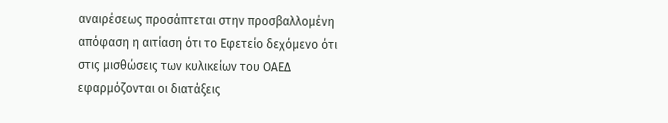αναιρέσεως προσάπτεται στην προσβαλλομένη απόφαση η αιτίαση ότι το Εφετείο δεχόμενο ότι στις μισθώσεις των κυλικείων του ΟΑΕΔ εφαρμόζονται οι διατάξεις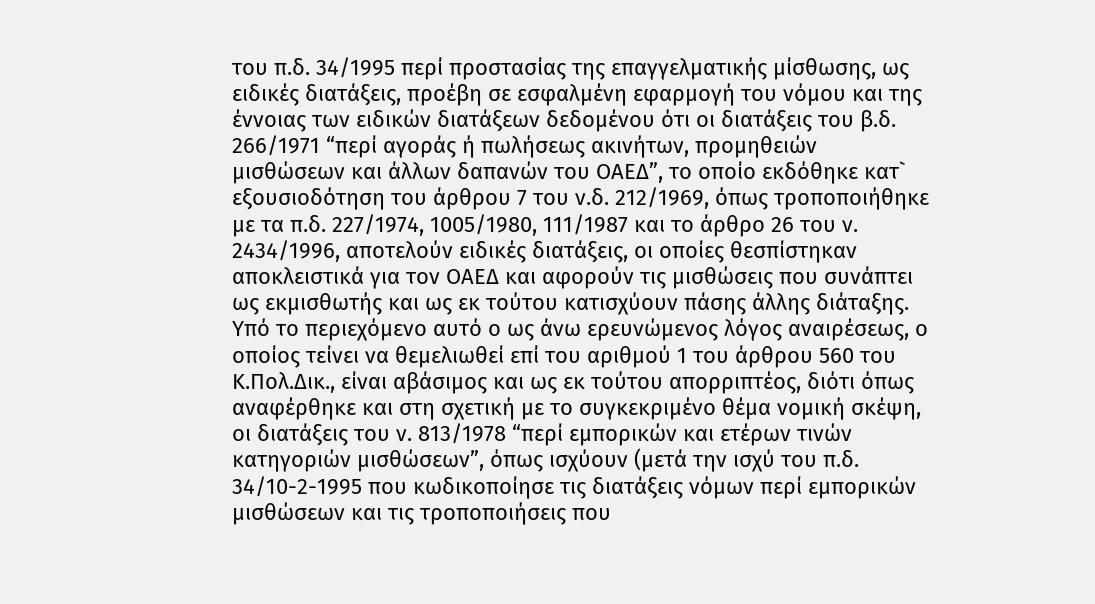του π.δ. 34/1995 περί προστασίας της επαγγελματικής μίσθωσης, ως ειδικές διατάξεις, προέβη σε εσφαλμένη εφαρμογή του νόμου και της έννοιας των ειδικών διατάξεων δεδομένου ότι οι διατάξεις του β.δ. 266/1971 “περί αγοράς ή πωλήσεως ακινήτων, προμηθειών μισθώσεων και άλλων δαπανών του ΟΑΕΔ”, το οποίο εκδόθηκε κατ` εξουσιοδότηση του άρθρου 7 του ν.δ. 212/1969, όπως τροποποιήθηκε με τα π.δ. 227/1974, 1005/1980, 111/1987 και το άρθρο 26 του ν. 2434/1996, αποτελούν ειδικές διατάξεις, οι οποίες θεσπίστηκαν αποκλειστικά για τον ΟΑΕΔ και αφορούν τις μισθώσεις που συνάπτει ως εκμισθωτής και ως εκ τούτου κατισχύουν πάσης άλλης διάταξης. Υπό το περιεχόμενο αυτό ο ως άνω ερευνώμενος λόγος αναιρέσεως, ο οποίος τείνει να θεμελιωθεί επί του αριθμού 1 του άρθρου 560 του Κ.Πολ.Δικ., είναι αβάσιμος και ως εκ τούτου απορριπτέος, διότι όπως αναφέρθηκε και στη σχετική με το συγκεκριμένο θέμα νομική σκέψη, οι διατάξεις του ν. 813/1978 “περί εμπορικών και ετέρων τινών κατηγοριών μισθώσεων”, όπως ισχύουν (μετά την ισχύ του π.δ. 34/10-2-1995 που κωδικοποίησε τις διατάξεις νόμων περί εμπορικών μισθώσεων και τις τροποποιήσεις που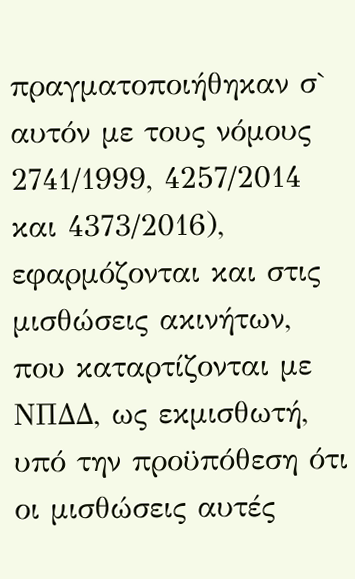πραγματοποιήθηκαν σ` αυτόν με τους νόμους 2741/1999, 4257/2014 και 4373/2016), εφαρμόζονται και στις μισθώσεις ακινήτων, που καταρτίζονται με ΝΠΔΔ, ως εκμισθωτή, υπό την προϋπόθεση ότι οι μισθώσεις αυτές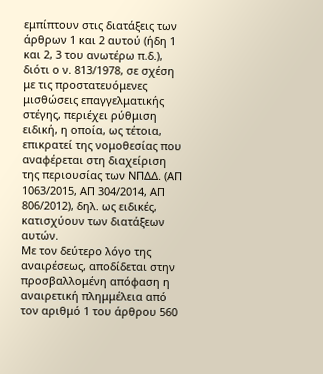εμπίπτουν στις διατάξεις των άρθρων 1 και 2 αυτού (ήδη 1 και 2, 3 του ανωτέρω π.δ.), διότι ο ν. 813/1978, σε σχέση με τις προστατευόμενες μισθώσεις επαγγελματικής στέγης, περιέχει ρύθμιση ειδική, η οποία, ως τέτοια, επικρατεί της νομοθεσίας που αναφέρεται στη διαχείριση της περιουσίας των ΝΠΔΔ. (ΑΠ 1063/2015, ΑΠ 304/2014, ΑΠ 806/2012), δηλ. ως ειδικές, κατισχύουν των διατάξεων αυτών.
Με τον δεύτερο λόγο της αναιρέσεως, αποδίδεται στην προσβαλλομένη απόφαση η αναιρετική πλημμέλεια από τον αριθμό 1 του άρθρου 560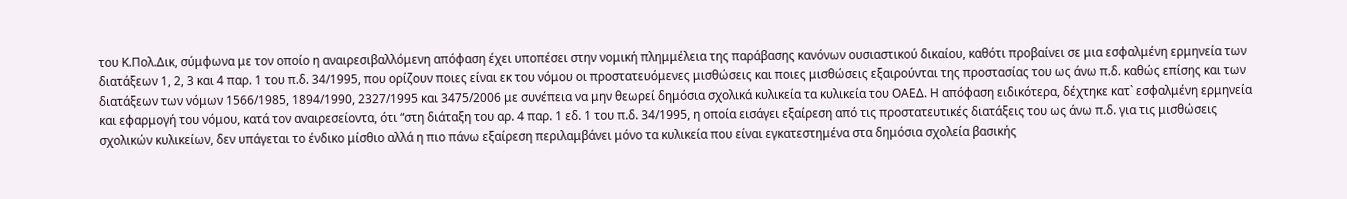του Κ.Πολ.Δικ, σύμφωνα με τον οποίο η αναιρεσιβαλλόμενη απόφαση έχει υποπέσει στην νομική πλημμέλεια της παράβασης κανόνων ουσιαστικού δικαίου, καθότι προβαίνει σε μια εσφαλμένη ερμηνεία των διατάξεων 1, 2, 3 και 4 παρ. 1 του π.δ. 34/1995, που ορίζουν ποιες είναι εκ του νόμου οι προστατευόμενες μισθώσεις και ποιες μισθώσεις εξαιρούνται της προστασίας του ως άνω π.δ. καθώς επίσης και των διατάξεων των νόμων 1566/1985, 1894/1990, 2327/1995 και 3475/2006 με συνέπεια να μην θεωρεί δημόσια σχολικά κυλικεία τα κυλικεία του ΟΑΕΔ. Η απόφαση ειδικότερα, δέχτηκε κατ` εσφαλμένη ερμηνεία και εφαρμογή του νόμου, κατά τον αναιρεσείοντα, ότι “στη διάταξη του αρ. 4 παρ. 1 εδ. 1 του π.δ. 34/1995, η οποία εισάγει εξαίρεση από τις προστατευτικές διατάξεις του ως άνω π.δ. για τις μισθώσεις σχολικών κυλικείων, δεν υπάγεται το ένδικο μίσθιο αλλά η πιο πάνω εξαίρεση περιλαμβάνει μόνο τα κυλικεία που είναι εγκατεστημένα στα δημόσια σχολεία βασικής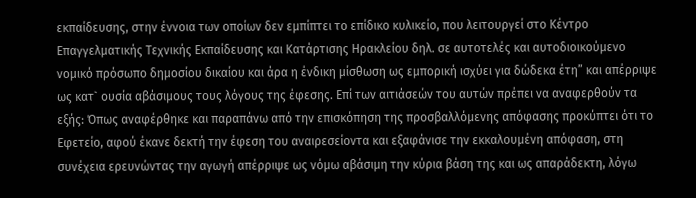εκπαίδευσης, στην έννοια των οποίων δεν εμπίπτει το επίδικο κυλικείο, που λειτουργεί στο Κέντρο Επαγγελματικής Τεχνικής Εκπαίδευσης και Κατάρτισης Ηρακλείου δηλ. σε αυτοτελές και αυτοδιοικούμενο νομικό πρόσωπο δημοσίου δικαίου και άρα η ένδικη μίσθωση ως εμπορική ισχύει για δώδεκα έτη” και απέρριψε ως κατ` ουσία αβάσιμους τους λόγους της έφεσης. Επί των αιτιάσεών του αυτών πρέπει να αναφερθούν τα εξής: Όπως αναφέρθηκε και παραπάνω από την επισκόπηση της προσβαλλόμενης απόφασης προκύπτει ότι το Εφετείο, αφού έκανε δεκτή την έφεση του αναιρεσείοντα και εξαφάνισε την εκκαλουμένη απόφαση, στη συνέχεια ερευνώντας την αγωγή απέρριψε ως νόμω αβάσιμη την κύρια βάση της και ως απαράδεκτη, λόγω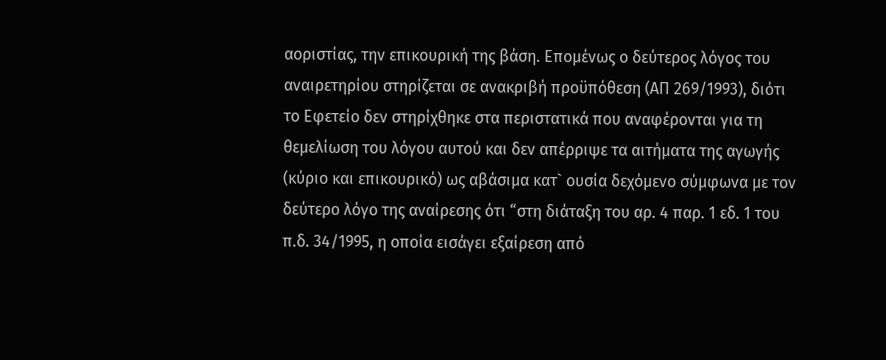αοριστίας, την επικουρική της βάση. Επομένως ο δεύτερος λόγος του αναιρετηρίου στηρίζεται σε ανακριβή προϋπόθεση (ΑΠ 269/1993), διότι το Εφετείο δεν στηρίχθηκε στα περιστατικά που αναφέρονται για τη θεμελίωση του λόγου αυτού και δεν απέρριψε τα αιτήματα της αγωγής (κύριο και επικουρικό) ως αβάσιμα κατ` ουσία δεχόμενο σύμφωνα με τον δεύτερο λόγο της αναίρεσης ότι “στη διάταξη του αρ. 4 παρ. 1 εδ. 1 του π.δ. 34/1995, η οποία εισάγει εξαίρεση από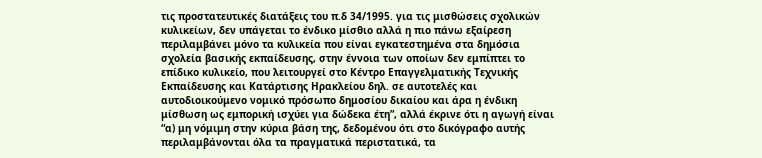τις προστατευτικές διατάξεις του π.δ 34/1995. για τις μισθώσεις σχολικών κυλικείων, δεν υπάγεται το ένδικο μίσθιο αλλά η πιο πάνω εξαίρεση περιλαμβάνει μόνο τα κυλικεία που είναι εγκατεστημένα στα δημόσια σχολεία βασικής εκπαίδευσης, στην έννοια των οποίων δεν εμπίπτει το επίδικο κυλικείο, που λειτουργεί στο Κέντρο Επαγγελματικής Τεχνικής Εκπαίδευσης και Κατάρτισης Ηρακλείου δηλ. σε αυτοτελές και αυτοδιοικούμενο νομικό πρόσωπο δημοσίου δικαίου και άρα η ένδικη μίσθωση ως εμπορική ισχύει για δώδεκα έτη”, αλλά έκρινε ότι η αγωγή είναι “α) μη νόμιμη στην κύρια βάση της, δεδομένου ότι στο δικόγραφο αυτής περιλαμβάνονται όλα τα πραγματικά περιστατικά, τα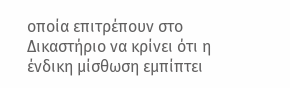οποία επιτρέπουν στο Δικαστήριο να κρίνει ότι η ένδικη μίσθωση εμπίπτει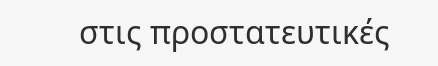στις προστατευτικές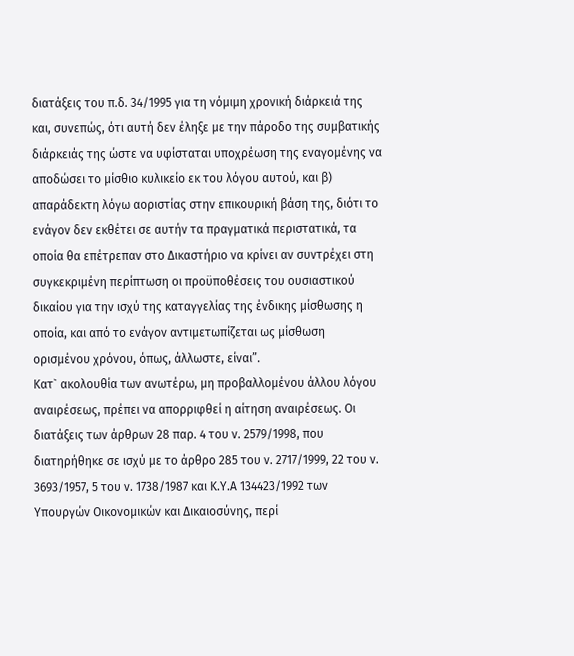διατάξεις του π.δ. 34/1995 για τη νόμιμη χρονική διάρκειά της και, συνεπώς, ότι αυτή δεν έληξε με την πάροδο της συμβατικής διάρκειάς της ώστε να υφίσταται υποχρέωση της εναγομένης να αποδώσει το μίσθιο κυλικείο εκ του λόγου αυτού, και β) απαράδεκτη λόγω αοριστίας στην επικουρική βάση της, διότι το ενάγον δεν εκθέτει σε αυτήν τα πραγματικά περιστατικά, τα οποία θα επέτρεπαν στο Δικαστήριο να κρίνει αν συντρέχει στη συγκεκριμένη περίπτωση οι προϋποθέσεις του ουσιαστικού δικαίου για την ισχύ της καταγγελίας της ένδικης μίσθωσης η οποία, και από το ενάγον αντιμετωπίζεται ως μίσθωση ορισμένου χρόνου, όπως, άλλωστε, είναι”.
Κατ` ακολουθία των ανωτέρω, μη προβαλλομένου άλλου λόγου αναιρέσεως, πρέπει να απορριφθεί η αίτηση αναιρέσεως. Οι διατάξεις των άρθρων 28 παρ. 4 του ν. 2579/1998, που διατηρήθηκε σε ισχύ με το άρθρο 285 του ν. 2717/1999, 22 του ν. 3693/1957, 5 του ν. 1738/1987 και Κ.Υ.Α 134423/1992 των Υπουργών Οικονομικών και Δικαιοσύνης, περί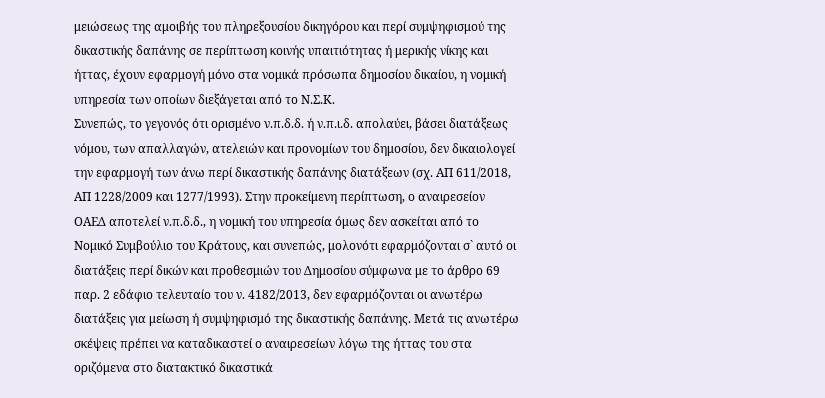μειώσεως της αμοιβής του πληρεξουσίου δικηγόρου και περί συμψηφισμού της δικαστικής δαπάνης σε περίπτωση κοινής υπαιτιότητας ή μερικής νίκης και ήττας, έχουν εφαρμογή μόνο στα νομικά πρόσωπα δημοσίου δικαίου, η νομική υπηρεσία των οποίων διεξάγεται από το Ν.Σ.Κ.
Συνεπώς, το γεγονός ότι ορισμένο ν.π.δ.δ. ή ν.π.ι.δ. απολαύει, βάσει διατάξεως νόμου, των απαλλαγών, ατελειών και προνομίων του δημοσίου, δεν δικαιολογεί την εφαρμογή των άνω περί δικαστικής δαπάνης διατάξεων (σχ. ΑΠ 611/2018, ΑΠ 1228/2009 και 1277/1993). Στην προκείμενη περίπτωση, ο αναιρεσείον ΟΑΕΔ αποτελεί ν.π.δ.δ., η νομική του υπηρεσία όμως δεν ασκείται από το Νομικό Συμβούλιο του Κράτους, και συνεπώς, μολονότι εφαρμόζονται σ` αυτό οι διατάξεις περί δικών και προθεσμιών του Δημοσίου σύμφωνα με το άρθρο 69 παρ. 2 εδάφιο τελευταίο του ν. 4182/2013, δεν εφαρμόζονται οι ανωτέρω διατάξεις για μείωση ή συμψηφισμό της δικαστικής δαπάνης. Μετά τις ανωτέρω σκέψεις πρέπει να καταδικαστεί ο αναιρεσείων λόγω της ήττας του στα οριζόμενα στο διατακτικό δικαστικά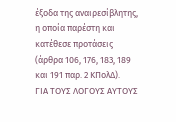έξοδα της αναιρεσίβλητης, η οποία παρέστη και κατέθεσε προτάσεις (άρθρα 106, 176, 183, 189 και 191 παρ. 2 ΚΠολΔ).
ΓΙΑ ΤΟΥΣ ΛΟΓΟΥΣ ΑΥΤΟΥΣ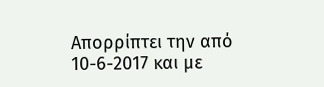Απορρίπτει την από 10-6-2017 και με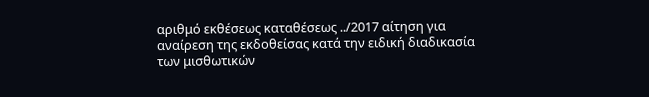αριθμό εκθέσεως καταθέσεως ../2017 αίτηση για αναίρεση της εκδοθείσας κατά την ειδική διαδικασία των μισθωτικών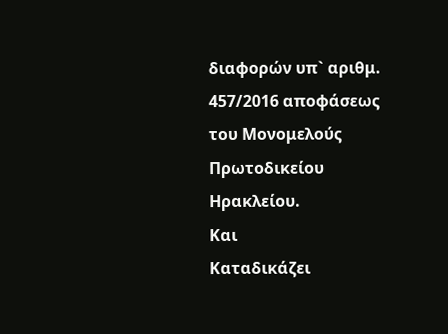διαφορών υπ` αριθμ. 457/2016 αποφάσεως του Μονομελούς Πρωτοδικείου Ηρακλείου.
Και
Καταδικάζει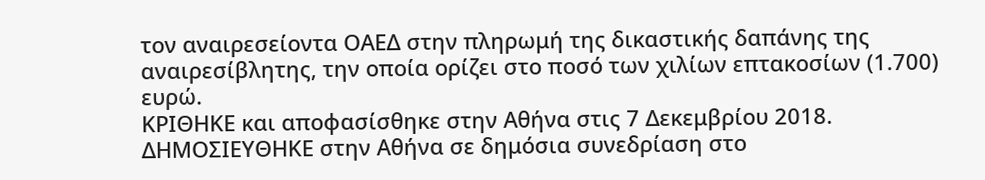τον αναιρεσείοντα ΟΑΕΔ στην πληρωμή της δικαστικής δαπάνης της αναιρεσίβλητης, την οποία ορίζει στο ποσό των χιλίων επτακοσίων (1.700) ευρώ.
ΚΡΙΘΗΚΕ και αποφασίσθηκε στην Αθήνα στις 7 Δεκεμβρίου 2018.
ΔΗΜΟΣΙΕΥΘΗΚΕ στην Αθήνα σε δημόσια συνεδρίαση στο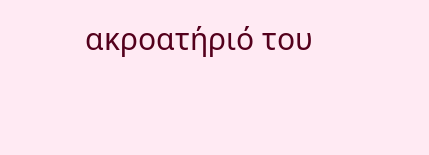ακροατήριό του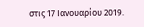στις 17 Ιανουαρίου 2019.